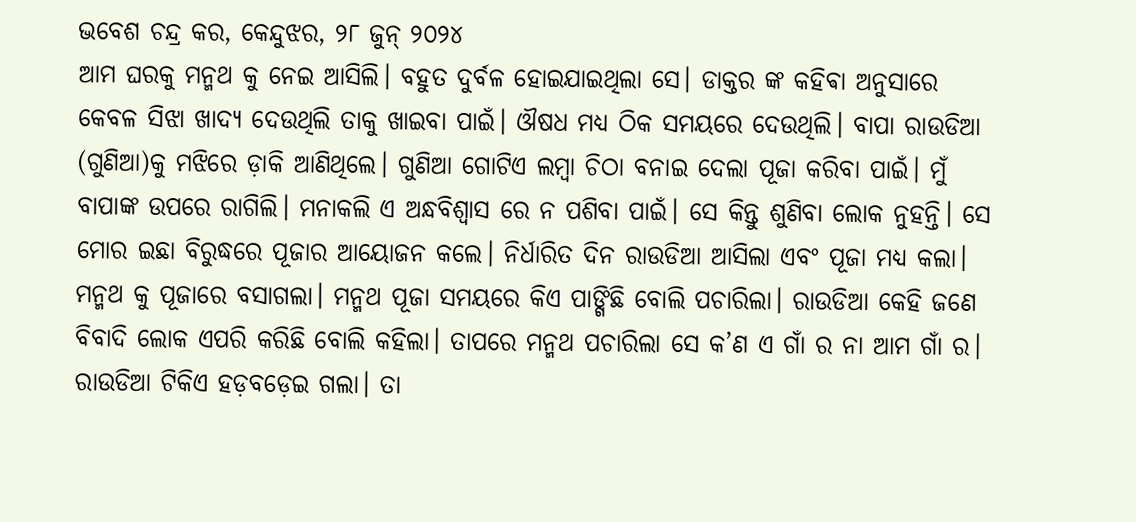ଭବେଶ ଚନ୍ଦ୍ର କର, କେନ୍ଦୁଝର, ୨୮ ଜୁନ୍ ୨୦୨୪
ଆମ ଘରକୁ ମନ୍ମଥ କୁ ନେଇ ଆସିଲି। ବହୁତ ଦୁର୍ବଳ ହୋଇଯାଇଥିଲା ସେ। ଡାକ୍ତର ଙ୍କ କହିଵା ଅନୁସାରେ କେବଳ ସିଝା ଖାଦ୍ୟ ଦେଉଥିଲି ତାକୁ ଖାଇବା ପାଇଁ। ଔଷଧ ମଧ୍ୟ ଠିକ ସମୟରେ ଦେଉଥିଲି। ବାପା ରାଉଡିଆ (ଗୁଣିଆ)କୁ ମଝିରେ ଡ଼ାକି ଆଣିଥିଲେ। ଗୁଣିଆ ଗୋଟିଏ ଲମ୍ବା ଚିଠା ବନାଇ ଦେଲା ପୂଜା କରିବା ପାଇଁ। ମୁଁ ବାପାଙ୍କ ଉପରେ ରାଗିଲି। ମନାକଲି ଏ ଅନ୍ଧବିଶ୍ୱାସ ରେ ନ ପଶିବା ପାଇଁ। ସେ କିନ୍ତୁ ଶୁଣିବା ଲୋକ ନୁହନ୍ତି। ସେ ମୋର ଇଛା ବିରୁଦ୍ଧରେ ପୂଜାର ଆୟୋଜନ କଲେ। ନିର୍ଧାରିତ ଦିନ ରାଉଡିଆ ଆସିଲା ଏବଂ ପୂଜା ମଧ୍ୟ କଲା। ମନ୍ମଥ କୁ ପୂଜାରେ ବସାଗଲା। ମନ୍ମଥ ପୂଜା ସମୟରେ କିଏ ପାଙ୍ଗିଛି ବୋଲି ପଚାରିଲା। ରାଉଡିଆ କେହି ଜଣେ ବିବାଦି ଲୋକ ଏପରି କରିଛି ବୋଲି କହିଲା। ତାପରେ ମନ୍ମଥ ପଚାରିଲା ସେ କ’ଣ ଏ ଗାଁ ର ନା ଆମ ଗାଁ ର। ରାଉଡିଆ ଟିକିଏ ହଡ଼ବଡ଼େଇ ଗଲା। ତା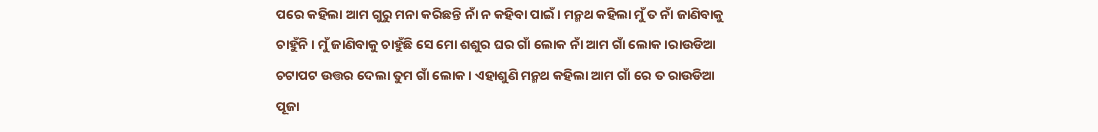ପରେ କହିଲା ଆମ ଗୁରୁ ମନା କରିଛନ୍ତି ନାଁ ନ କହିବା ପାଇଁ। ମନ୍ମଥ କହିଲା ମୁଁ ତ ନାଁ ଜାଣିବାକୁ ଚାହୁଁନି। ମୁଁ ଜାଣିବାକୁ ଚାହୁଁଛି ସେ ମୋ ଶଶୁର ଘର ଗାଁ ଲୋକ ନାଁ ଆମ ଗାଁ ଲୋକ।ରାଉଡିଆ ଚଟାପଟ ଉତ୍ତର ଦେଲା ତୁମ ଗାଁ ଲୋକ। ଏହାଶୁଣି ମନ୍ମଥ କହିଲା ଆମ ଗାଁ ରେ ତ ରାଉଡିଆ ପୂଜା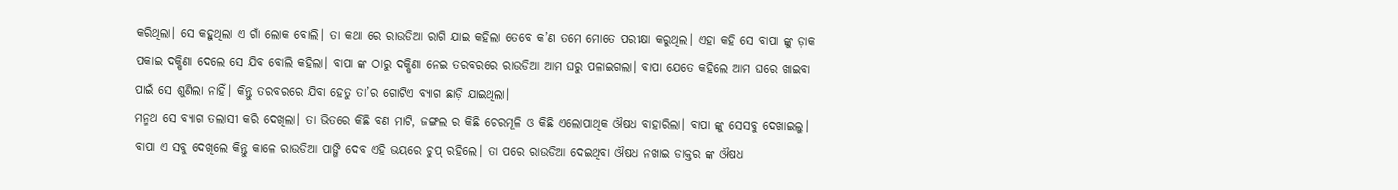କରିଥିଲା। ସେ କହୁଥିଲା ଏ ଗାଁ ଲୋକ ବୋଲି। ତା କଥା ରେ ରାଉଡିଆ ରାଗି ଯାଇ କହିଲା ତେବେ କ’ଣ ତମେ ମୋତେ ପରୀକ୍ଷା କରୁଥିଲ। ଏହା କହି ସେ ବାପା ଙ୍କୁ ଡ଼ାକ ପକାଇ ଦକ୍ଷିଣା ଦେଲେ ସେ ଯିବ ବୋଲି କହିଲା। ବାପା ଙ୍କ ଠାରୁ ଦକ୍ଷିଣା ନେଇ ତରବରରେ ରାଉଡିଆ ଆମ ଘରୁ ପଳାଇଗଲା। ବାପା ଯେତେ କହିଲେ ଆମ ଘରେ ଖାଇବା ପାଇଁ ସେ ଶୁଣିଲା ନାହିଁ। କିନ୍ତୁ ତରବରରେ ଯିବା ହେତୁ ତା’ର ଗୋଟିଏ ବ୍ୟାଗ ଛାଡ଼ି ଯାଇଥିଲା।
ମନ୍ମଥ ସେ ବ୍ୟାଗ ତଲାସୀ କରି ଦେଖିଲା। ତା ଭିତରେ କିଛି ବଣ ମାଟି, ଜଙ୍ଗଲ ର କିଛି ଚେରମୂଳି ଓ କିଛି ଏଲୋପାଥିକ ଔଷଧ ବାହାରିଲା। ବାପା ଙ୍କୁ ସେସବୁ ଦେଖାଇଲୁ। ବାପା ଏ ସବୁ ଦେଖିଲେ କିନ୍ତୁ କାଳେ ରାଉଡିଆ ପାଙ୍ଗି ଦେବ ଏହି ଭୟରେ ଚୁପ୍ ରହିଲେ। ତା ପରେ ରାଉଡିଆ ଦେଇଥିବା ଔଷଧ ନଖାଇ ଡାକ୍ତର ଙ୍କ ଔଷଧ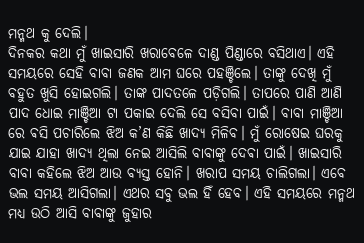ମନ୍ମଥ କୁ ଦେଲି।
ଦିନକର କଥା ମୁଁ ଖାଇସାରି ଖରାବେଳେ ଦାଣ୍ଡ ପିଣ୍ଡାରେ ବସିଥାଏ। ଏହି ସମୟରେ ସେହି ବାବା ଜଣକ ଆମ ଘରେ ପହଞ୍ଚିଲେ। ତାଙ୍କୁ ଦେଖି ମୁଁ ବହୁତ ଖୁସି ହୋଇଗଲି। ତାଙ୍କ ପାଦତଳେ ପଡ଼ିଗଲି। ତାପରେ ପାଣି ଆଣି ପାଦ ଧୋଇ ମାଞ୍ଚିଆ ଟା ପକାଇ ଦେଲି ସେ ବସିବା ପାଇଁ। ବାବା ମାଞ୍ଚିଆ ରେ ଵସି ପଚାରିଲେ ଝିଅ କ’ଣ କିଛି ଖାଦ୍ୟ ମିଳିବ। ମୁଁ ରୋଷେଇ ଘରକୁ ଯାଇ ଯାହା ଖାଦ୍ୟ ଥିଲା ନେଇ ଆସିଲି ବାବାଙ୍କୁ ଦେଵା ପାଇଁ। ଖାଇସାରି ବାବା କହିଲେ ଝିଅ ଆଉ ବ୍ୟସ୍ତ ହୋନି। ଖରାପ ସମୟ ଚାଲିଗଲା। ଏବେ ଭଲ ସମୟ ଆସିଗଲା। ଏଥର ସବୁ ଭଲ ହିଁ ହେବ। ଏହି ସମୟରେ ମନ୍ମଥ ମଧ୍ୟ ଉଠି ଆସି ବାବାଙ୍କୁ ଜୁହାର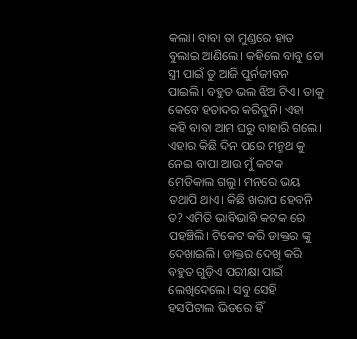କଲା। ବାବା ତା ମୁଣ୍ଡରେ ହାତ ବୁଲାଇ ଆଣିଲେ। କହିଲେ ବାବୁ ତୋ ସ୍ତ୍ରୀ ପାଇଁ ତୁ ଆଜି ପୁର୍ନଜୀବନ ପାଇଲି। ବହୁତ ଭଲ ଝିଅ ଟିଏ। ତାକୁ କେବେ ହତାଦର କରିବୁନି। ଏହା କହି ବାବା ଆମ ଘରୁ ବାହାରି ଗଲେ।
ଏହାର କିଛି ଦିନ ପରେ ମନ୍ମଥ କୁ ନେଇ ବାପା ଆଉ ମୁଁ କଟକ ମେଡିକାଲ ଗଲୁ। ମନରେ ଭୟ ତଥାପି ଥାଏ। କିଛି ଖରାପ ହେବନି ତ? ଏମିତି ଭାବିଭାବି କଟକ ରେ ପହଞ୍ଚିଲି। ଟିକେଟ କରି ଡାକ୍ତର ଙ୍କୁ ଦେଖାଇଲି। ଡାକ୍ତର ଦେଖି କରି ବହୁତ ଗୁଡ଼ିଏ ପରୀକ୍ଷା ପାଇଁ ଲେଖିଦେଲେ। ସବୁ ସେହି ହସପିଟାଲ ଭିତରେ ହିଁ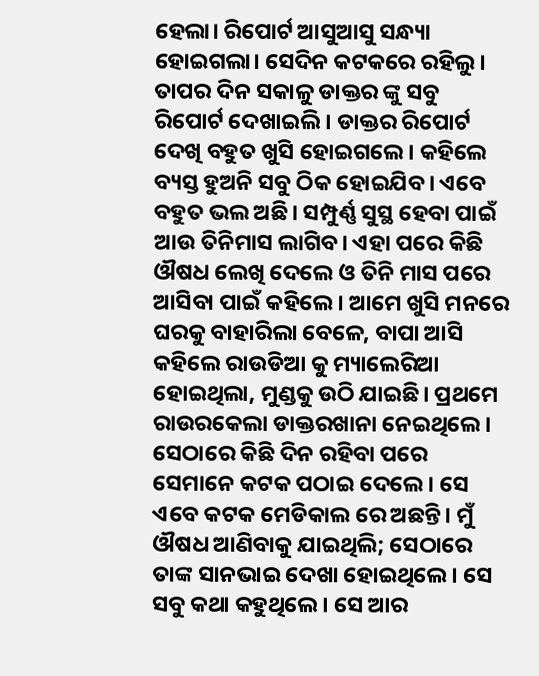ହେଲା। ରିପୋର୍ଟ ଆସୁଆସୁ ସନ୍ଧ୍ୟା ହୋଇଗଲା। ସେଦିନ କଟକରେ ରହିଲୁ। ତାପର ଦିନ ସକାଳୁ ଡାକ୍ତର ଙ୍କୁ ସବୁ ରିପୋର୍ଟ ଦେଖାଇଲି। ଡାକ୍ତର ରିପୋର୍ଟ ଦେଖି ବହୁତ ଖୁସି ହୋଇଗଲେ। କହିଲେ ବ୍ୟସ୍ତ ହୁଅନି ସବୁ ଠିକ ହୋଇଯିବ। ଏବେ ବହୁତ ଭଲ ଅଛି। ସମ୍ପୁର୍ଣ୍ଣ ସୁସ୍ଥ ହେବା ପାଇଁ ଆଉ ତିନିମାସ ଲାଗିବ। ଏହା ପରେ କିଛି ଔଷଧ ଲେଖି ଦେଲେ ଓ ତିନି ମାସ ପରେ ଆସିବା ପାଇଁ କହିଲେ। ଆମେ ଖୁସି ମନରେ ଘରକୁ ବାହାରିଲା ବେଳେ, ବାପା ଆସି କହିଲେ ରାଉଡିଆ କୁ ମ୍ୟାଲେରିଆ ହୋଇଥିଲା, ମୁଣ୍ଡକୁ ଉଠି ଯାଇଛି। ପ୍ରଥମେ ରାଉରକେଲା ଡାକ୍ତରଖାନା ନେଇଥିଲେ । ସେଠାରେ କିଛି ଦିନ ରହିବା ପରେ ସେମାନେ କଟକ ପଠାଇ ଦେଲେ। ସେ ଏବେ କଟକ ମେଡିକାଲ ରେ ଅଛନ୍ତି। ମୁଁ ଔଷଧ ଆଣିବାକୁ ଯାଇଥିଲି; ସେଠାରେ ତାଙ୍କ ସାନଭାଇ ଦେଖା ହୋଇଥିଲେ। ସେ ସବୁ କଥା କହୁଥିଲେ। ସେ ଆର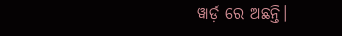ୱାର୍ଡ଼ ରେ ଅଛନ୍ତି।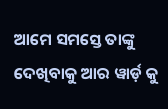ଆମେ ସମସ୍ତେ ତାଙ୍କୁ ଦେଖିବାକୁ ଆର ୱାର୍ଡ଼ କୁ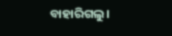ବାହାରିଗଲୁ।